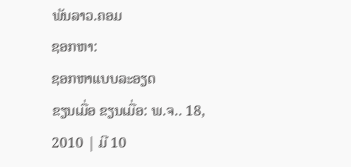ພັນລາວ.ຄອມ
ຊອກຫາ:
ຊອກຫາແບບລະອຽດ
ຂຽນເມື່ອ ຂຽນເມື່ອ: ພ.ຈ.. 18, 2010 | ມີ 10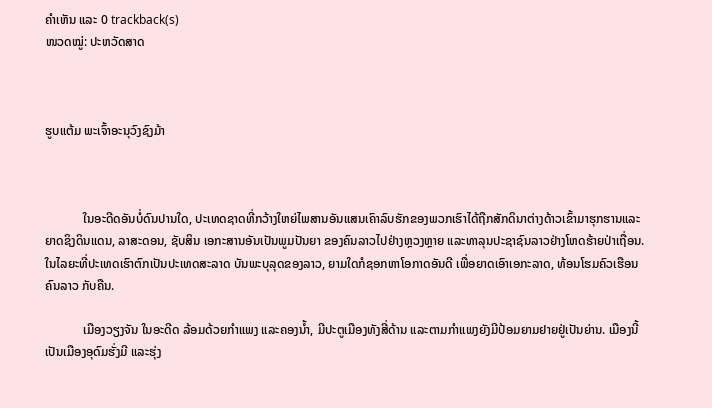ຄຳເຫັນ ແລະ 0 trackback(s)
ໜວດໝູ່: ປະຫວັດສາດ



ຮູບແຕ້ມ ພະເຈົ້າອະນຸວົງຊົງມ້າ



            ໃນອະດີດອັນບໍ່ດົນປານໃດ, ປະເທດຊາດທີ່ກວ້າງໃຫຍ່ໄພສານອັນແສນເຄົາລົບຮັກຂອງພວກເຮົາໄດ້ຖືກສັກດິນາຕ່າງດ້າວເຂົ້າມາຮຸກຮານແລະຍາດຊິງດິນແດນ, ລາສະດອນ, ຊັບສິນ ເອກະສານອັນເປັນພູມປັນຍາ ຂອງຄົນລາວໄປຢ່າງຫຼວງຫຼາຍ ແລະທາລຸນປະຊາຊົນລາວຢ່າງໂຫດຮ້າຍປ່າເຖື່ອນ. ໃນໄລຍະທີ່ປະເທດເຮົາຕົກເປັນປະເທດສະລາດ ບັນພະບຸລຸດຂອງລາວ, ຍາມໃດກໍຊອກຫາໂອກາດອັນດີ ເພື່ອຍາດເອົາເອກະລາດ, ທ້ອນໂຮມຄົວເຮືອນຄົນລາວ ກັບຄືນ.

            ເມືອງວຽງຈັນ ໃນອະດີດ ລ້ອມດ້ວຍກຳແພງ ແລະຄອງນ້ຳ, ມີປະຕູເມືອງທັງສີ່ດ້ານ ແລະຕາມກຳແພງຍັງມີປ້ອມຍາມຢາຍຢູ່ເປັນຍ່ານ. ເມືອງນີ້ເປັນເມືອງອຸດົມຮັ່ງມີ ແລະຮຸ່ງ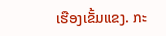ເຮືອງເຂັ້ມແຂງ. ກະ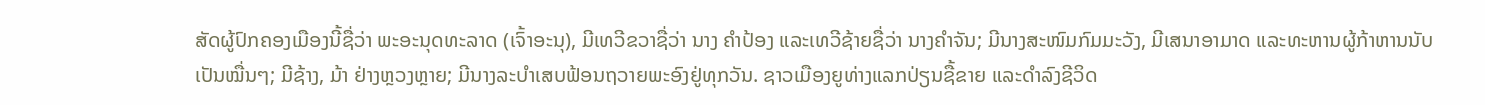ສັດຜູ້ປົກຄອງເມືອງນີ້ຊື່ວ່າ ພະອະນຸດທະລາດ (ເຈົ້າອະນຸ), ມີເທວີຂວາຊື່ວ່າ ນາງ ຄຳປ້ອງ ແລະເທວີຊ້າຍຊື່ວ່າ ນາງຄຳຈັນ; ມີນາງສະໜົມກົມມະວັງ, ມີເສນາອາມາດ ແລະທະຫານຜູ້ກ້າຫານນັບເປັນໝື່ນໆ; ມີຊ້າງ, ມ້າ ຢ່າງຫຼວງຫຼາຍ; ມີນາງລະບຳເສບຟ້ອນຖວາຍພະອົງຢູ່ທຸກວັນ. ຊາວເມືອງຍູທ່າງແລກປ່ຽນຊື້ຂາຍ ແລະດຳລົງຊີວິດ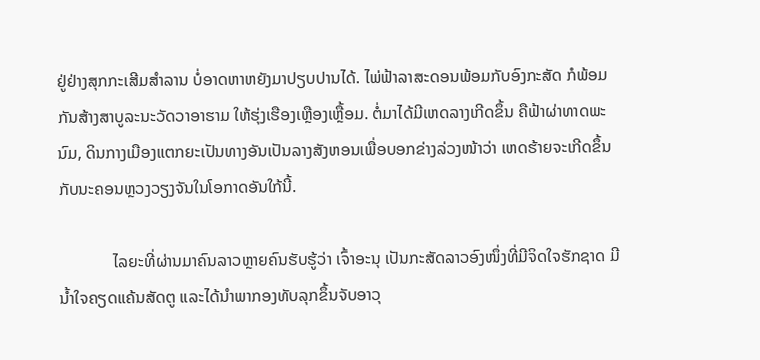ຢູ່ຢ່າງສຸກກະເສີມສຳລານ ບໍ່ອາດຫາຫຍັງມາປຽບປານໄດ້. ໄພ່ຟ້າລາສະດອນພ້ອມກັບອົງກະສັດ ກໍພ້ອມກັນສ້າງສາບູລະນະວັດວາອາຮາມ ໃຫ້ຮຸ່ງເຮືອງເຫຼືອງເຫຼື້ອມ. ຕໍ່ມາໄດ້ມີເຫດລາງເກີດຂຶ້ນ ຄືຟ້າຜ່າທາດພະນົມ, ດິນກາງເມືອງແຕກຍະເປັນທາງອັນເປັນລາງສັງຫອນເພື່ອບອກຂ່າງລ່ວງໜ້າວ່າ ເຫດຮ້າຍຈະເກີດຂຶ້ນກັບນະຄອນຫຼວງວຽງຈັນໃນໂອກາດອັນໃກ້ນີ້.

             ໄລຍະທີ່ຜ່ານມາຄົນລາວຫຼາຍຄົນຮັບຮູ້ວ່າ ເຈົ້າອະນຸ ເປັນກະສັດລາວອົງໜຶ່ງທີ່ມີຈິດໃຈຮັກຊາດ ມີນ້ຳໃຈຄຽດແຄ້ນສັດຕູ ແລະໄດ້ນຳພາກອງທັບລຸກຂຶ້ນຈັບອາວຸ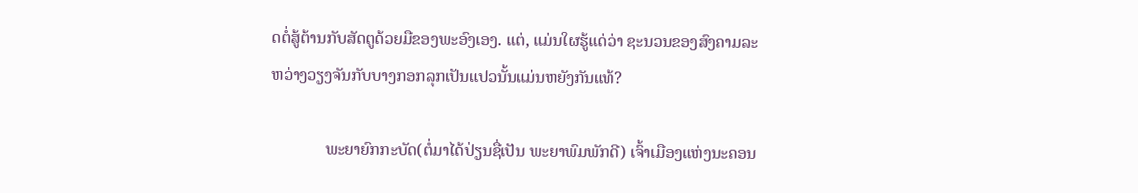ດຕໍ່ສູ້ຕ້ານກັບສັດຕູດ້ວຍມືຂອງພະອົງເອງ. ແຕ່, ແມ່ນໃຜຮູ້ແດ່ວ່າ ຊະນວນຂອງສົງຄາມລະຫວ່າງວຽງຈັນກັບບາງກອກລຸກເປັນແປວນັ້ນແມ່ນຫຍັງກັນແທ້?

             ພະຍາຍົກກະບັດ(ຕໍ່ມາໄດ້ປ່ຽນຊື່ເປັນ ພະຍາພົມພັກດີ) ເຈົ້າເມືອງແຫ່ງນະຄອນ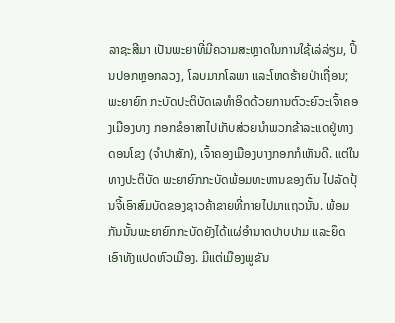ລາຊະສີມາ ເປັນພະຍາທີ່ມີຄວາມສະຫຼາດໃນການໃຊ້ເລ່ລ່ຽມ, ປິ້ນປອກຫຼອກລວງ, ໂລບມາກໂລພາ ແລະໂຫດຮ້າຍປ່າເຖື່ອນ; ພະຍາຍົກ ກະບັດປະຕິບັດເລທຳອິດດ້ວຍການຕົວະຍົວະເຈົ້າຄອງເມືອງບາງ ກອກຂໍອາສາໄປເກັບສ່ວຍນຳພວກຂ້າລະແດຢູ່ທາງດອນໂຂງ (ຈຳປາສັກ), ເຈົ້າຄອງເມືອງບາງກອກກໍເຫັນດີ. ແຕ່ໃນທາງປະຕິບັດ ພະຍາຍົກກະບັດພ້ອມທະຫານຂອງຕົນ ໄປລັດປຸ້ນຈີ້ເອົາສົມບັດຂອງຊາວຄ້າຂາຍທີ່ກາຍໄປມາແຖວນັ້ນ. ພ້ອມກັນນັ້ນພະຍາຍົກກະບັດຍັງໄດ້ແຜ່ອຳນາດປາບປາມ ແລະຍຶດເອົາທັງແປດຫົວເມືອງ. ມີແຕ່ເມືອງພູຂັນ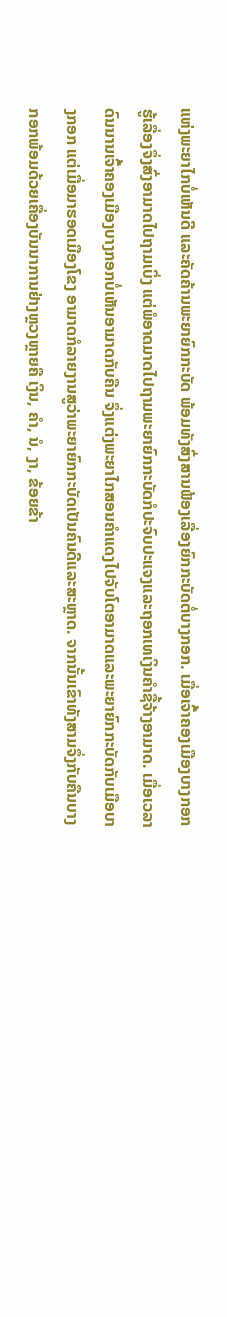ແຫ່ງພະຍາໄກບໍ່ເຫັນດີ ແລະຄັດຄ້ານພະຍາຍົກກະບັດ ພ້ອມທັງສົ່ງສານຟ້ອງເລື່ອງຍົກກະບັດຕໍ່ບາງກອກ. ເມື່ອເຈົ້າຄອງເມືອງບາງກອກຮູ້ເລື່ອງຈຶ່ງສົ່ງອາມາດໄປຖາມເບິ່ງ ແຕ່ພໍອາດມາດໄປຖາມພະຍາຍົກກະບັດກໍປະຈົບປະແຈງແລະຖອກເທເງິນຄຳຊື້ຈ້າງອາມາດ. ເມື່ອເວລາດົນນານເຈົ້າຄອງເມືອງບາງກອກບໍ່ເຫັນອາມາດກັບຄືນ ຈຶ່ງແຕ່ງພະຍາໄກສອນຄຳແດງໄປຈັບໂຕອາມາດແລະພະຍາຍົກກະບັດກັບເມືອບາງກອກ ແຕ່ເມື່ອມາຮອດເມືອງໂຂງ ອາມາດກໍລາຍງານສູວ່າພະຍາຍົກກະບັດເປັນຄົນດີແລະສະຫຼາດ. ຈາກນັ້ນເຂົາທັງສາມຈຶ່ງກັບຄືນບາງກອກພ້ອມດ້ວຍເຄື່ອງບັນນາການຢ່າງຫຼວງຫຼາຍຄື ເງິນ, ຄຳ, ນໍ, ງາ, ຂ້ອຍຂ້າ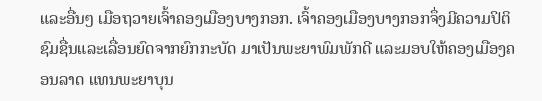ແລະອື່ນໆ ເມືອຖວາຍເຈົ້າຄອງເມືອງບາງກອກ. ເຈົ້າຄອງເມືອງບາງກອກຈຶ່ງມີຄວາມປິຕິຊົມຊື່ນແລະເລື່ອນຍົດຈາກຍົກກະບັດ ມາເປັນພະຍາພົມພັກດີ ແລະມອບໃຫ້ຄອງເມືອງຄອນລາດ ແທນພະຍາບຸນ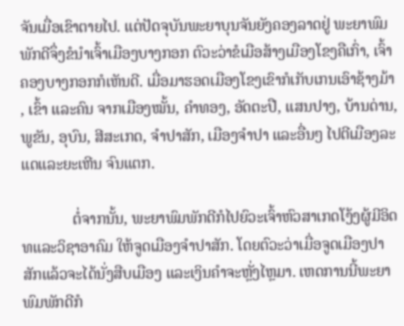ຈັນເມື່ອເຂົາຕາຍໄປ. ແຕ່ປັດຈຸບັນພະຍາບຸນຈັນຍັງຄອງລາດຢູ່ ພະຍາພົມພັກດີຈຶ່ງຂໍນຳເຈົ້າເມືອງບາງກອກ ຕົວະວ່າຂໍເມືອສ້າງເມືອງໂຂງຄືເກົ່າ, ເຈົ້າຄອງບາງກອກກໍເຫັນດີ. ເມື່ອມາຮອດເມືອງໂຂງເຂົາກໍເກັບເກນເອົາຊ້າງມ້າ, ເຂົ້າ ແລະຄົນ ຈາກເມືອງໝັ້ນ, ຄຳທອງ, ອັດຕະປື, ແສນປາງ, ບ້ານດ່ານ, ພູຂັນ, ອຸບົນ, ສີສະເກດ, ຈຳປາສັກ, ເມືອງຈຳປາ ແລະອື່ນໆ ໄປຕີເມືອງລະແດແລະຍະເຫີນ ຈົນແຕກ.

             ຕໍ່ຈາກນັ້ນ, ພະຍາພົມພັກດີກໍໄປຍົວະເຈົ້າຫົວສາເກດໂງ້ງຜູ້ມີອິດທແລະວິຊາອາຄົມ ໃຫ້ຈູດເມືອງຈຳປາສັກ. ໂດຍຕົວະວ່າເມື່ອຈູດເມືອງປາສັກແລ້ວຈະໄດ້ນັ່ງສືບເມືອງ ແລະເງິນຄຳຈະຫຼັ່ງໄຫຼມາ. ເຫດການນີ້ພະຍາພົມພັກດີກໍ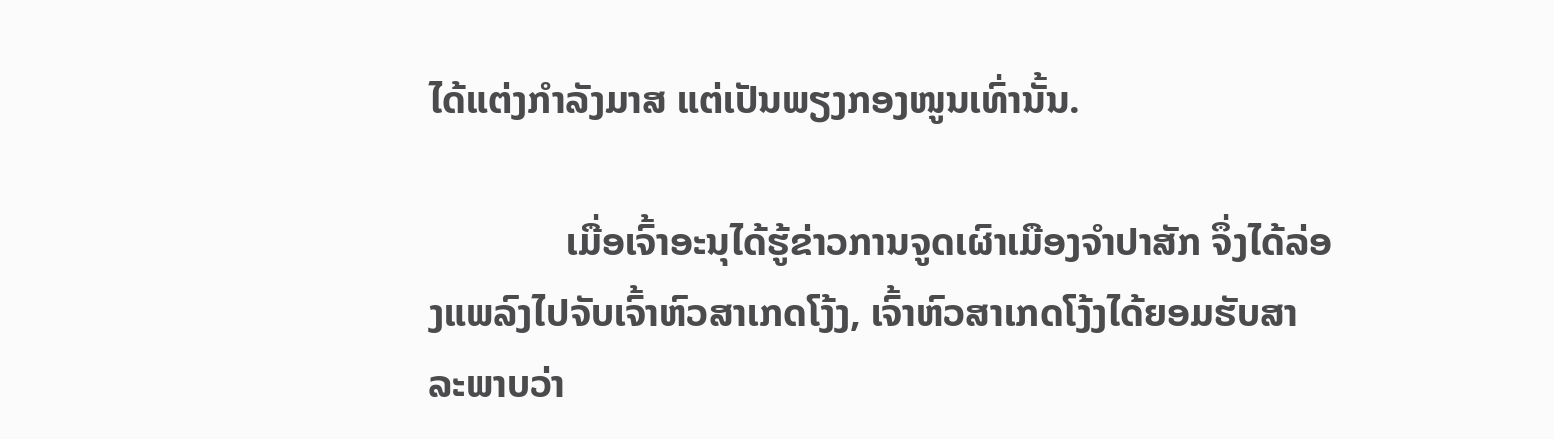ໄດ້ແຕ່ງກຳລັງມາສ ແຕ່ເປັນພຽງກອງໜູນເທົ່ານັ້ນ.

              ເມື່ອເຈົ້າອະນຸໄດ້ຮູ້ຂ່າວການຈູດເຜົາເມືອງຈຳປາສັກ ຈຶ່ງໄດ້ລ່ອງແພລົງໄປຈັບເຈົ້າຫົວສາເກດໂງ້ງ, ເຈົ້າຫົວສາເກດໂງ້ງໄດ້ຍອມຮັບສາລະພາບວ່າ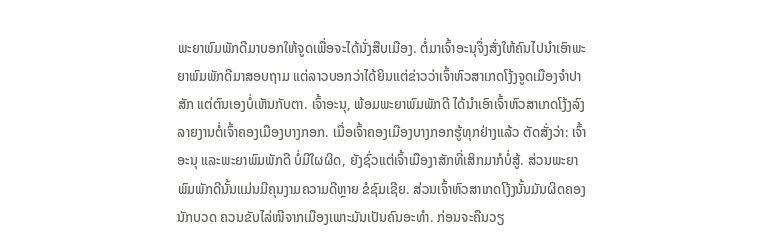ພະຍາພົມພັກດີມາບອກໃຫ້ຈູດເພື່ອຈະໄດ້ນັ່ງສືບເມືອງ. ຕໍ່ມາເຈົ້າອະນຸຈຶ່ງສັ່ງໃຫ້ຄົນໄປນຳເອົາພະຍາພົມພັກດີມາສອບຖາມ ແຕ່ລາວບອກວ່າໄດ້ຍິນແຕ່ຂ່າວວ່າເຈົ້າຫົວສາເກດໂງ້ງຈູດເມືອງຈຳປາສັກ ແຕ່ຕົນເອງບໍ່ເຫັນກັບຕາ. ເຈົ້າອະນຸ, ພ້ອມພະຍາພົມພັກດີ ໄດ້ນຳເອົາເຈົ້າຫົວສາເກດໂງ້ງລົງລາຍງານຕໍ່ເຈົ້າຄອງເມືອງບາງກອກ. ເມື່ອເຈົ້າຄອງເມືອງບາງກອກຮູ້ທຸກຢ່າງແລ້ວ ຕັດສັ່ງວ່າ: ເຈົ້າອະນຸ ແລະພະຍາພົມພັກດີ ບໍ່ມີໃຜຜິດ, ຍັງຊົ່ວແຕ່ເຈົ້າເມືອງາສັກທີ່ເສິກມາກໍບໍ່ສູ້. ສ່ວນພະຍາພົມພັກດີນັ້ນແມ່ນມີຄຸນງາມຄວາມດີຫຼາຍ ຂໍຊົມເຊີຍ. ສ່ວນເຈົ້າຫົວສາເກດໂງ້ງນັ້ນມັນຜິດຄອງນັກບວດ ຄວນຂັບໄລ່ໜີຈາກເມືອງເພາະມັນເປັນຄົນອະທຳ. ກ່ອນຈະຄືນວຽ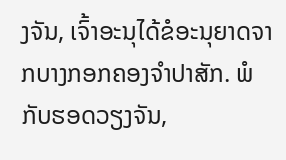ງຈັນ, ເຈົ້າອະນຸໄດ້ຂໍອະນຸຍາດຈາກບາງກອກຄອງຈຳປາສັກ. ພໍກັບຮອດວຽງຈັນ,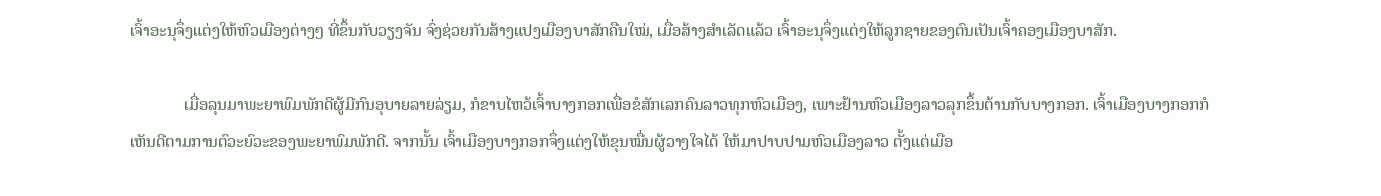ເຈົ້າອະນຸຈຶ່ງແຕ່ງໃຫ້ຫົວເມືອງຕ່າງໆ ທີ່ຂຶ້ນກັບວຽງຈັນ ຈົ່ງຊ່ວຍກັນສ້າງແປງເມືອງບາສັກຄືນໃໝ່, ເມື່ອສ້າງສຳເລັດແລ້ວ ເຈົ້າອະນຸຈຶ່ງແຕ່ງໃຫ້ລູກຊາຍຂອງຕົນເປັນເຈົ້າຄອງເມືອງບາສັກ.

             ເມື່ອລຸນມາພະຍາພົມພັກດີຜູ້ມີກົນອຸບາຍລາຍລ່ຽມ, ກໍຂາບໄຫວ້ເຈົ້າບາງກອກເພື່ອຂໍສັກເລກຄົນລາວທຸກຫົວເມືອງ, ເພາະຢ້ານຫົວເມືອງລາວລຸກຂຶ້ນຕ້ານກັບບາງກອກ. ເຈົ້າເມືອງບາງກອກກໍເຫັນດີຕາມການຕົວະຍົວະຂອງພະຍາພົມພັກດີ. ຈາກນັ້ນ ເຈົ້າເມືອງບາງກອກຈຶ່ງແຕ່ງໃຫ້ຂຸນໝື່ນຜູ້ວາງໃຈໄດ້ ໃຫ້ມາປາບປາມຫົວເມືອງລາວ ຕັ້ງແຕ່ເມືອ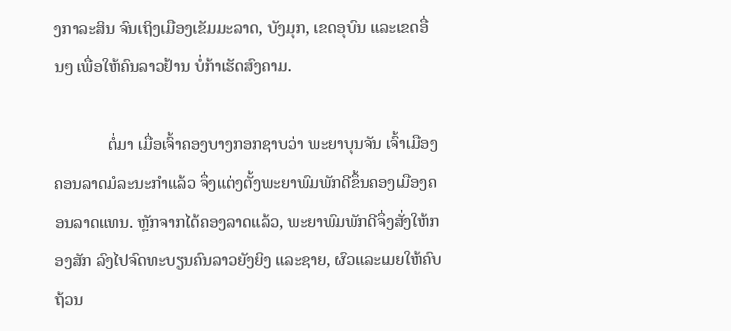ງກາລະສິນ ຈົນເຖິງເມືອງເຂັມມະລາດ, ບັງມຸກ, ເຂດອຸບົນ ແລະເຂດອື່ນໆ ເພື່ອໃຫ້ຄົນລາວຢ້ານ ບໍ່ກ້າເຮັດສົງຄາມ.

             ຕໍ່ມາ ເມື່ອເຈົ້າຄອງບາງກອກຊາບວ່າ ພະຍາບຸນຈັນ ເຈົ້າເມືອງຄອນລາດມໍລະນະກຳແລ້ວ ຈຶ່ງແຕ່ງຕັ້ງພະຍາພົມພັກດີຂຶ້ນຄອງເມືອງຄອນລາດແທນ. ຫຼັກຈາກໄດ້ຄອງລາດແລ້ວ, ພະຍາພົມພັກດີຈຶ່ງສັ່ງໃຫ້ກອງສັກ ລົງໄປຈົດທະບຽນຄົນລາວຍັງຍິງ ແລະຊາຍ, ຜົວແລະເມຍໃຫ້ຄົບຖ້ວນ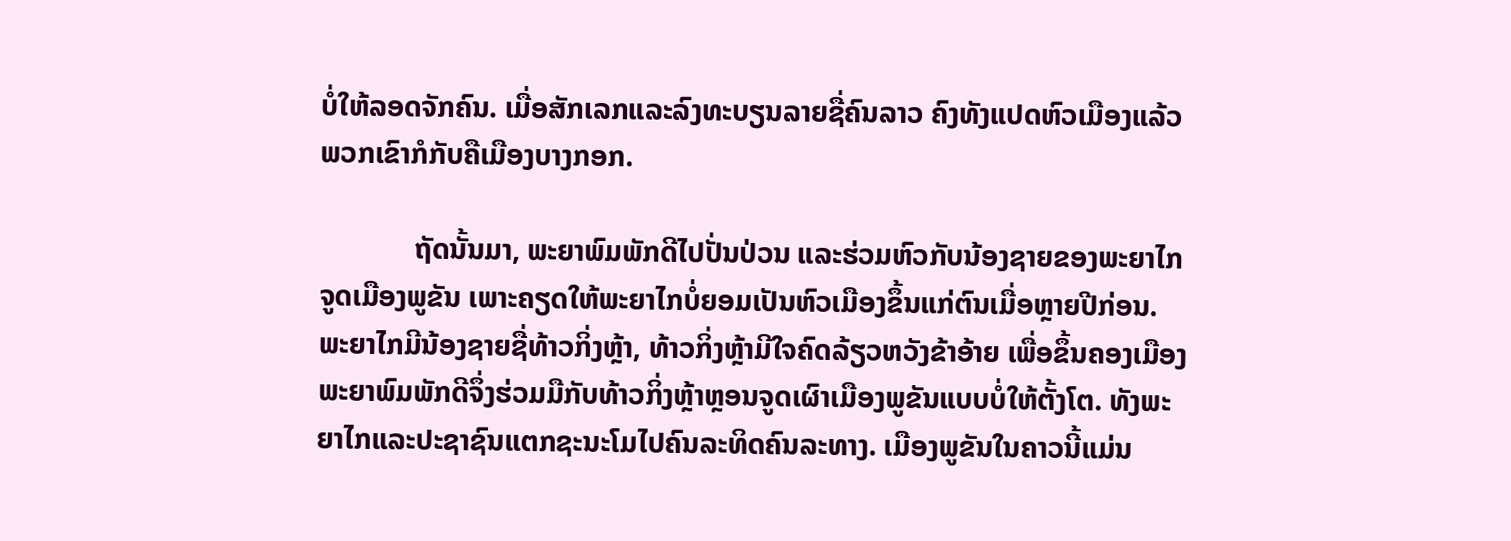ບໍ່ໃຫ້ລອດຈັກຄົນ. ເມື່ອສັກເລກແລະລົງທະບຽນລາຍຊື່ຄົນລາວ ຄົງທັງແປດຫົວເມືອງແລ້ວ ພວກເຂົາກໍກັບຄືເມືອງບາງກອກ.

             ຖັດນັ້ນມາ, ພະຍາພົມພັກດີໄປປັ່ນປ່ວນ ແລະຮ່ວມຫົວກັບນ້ອງຊາຍຂອງພະຍາໄກຈູດເມືອງພູຂັນ ເພາະຄຽດໃຫ້ພະຍາໄກບໍ່ຍອມເປັນຫົວເມືອງຂຶ້ນແກ່ຕົນເມື່ອຫຼາຍປີກ່ອນ. ພະຍາໄກມີນ້ອງຊາຍຊື່ທ້າວກິ່ງຫຼ້າ, ທ້າວກິ່ງຫຼ້າມີໃຈຄົດລ້ຽວຫວັງຂ້າອ້າຍ ເພື່ອຂຶ້ນຄອງເມືອງ ພະຍາພົມພັກດີຈຶ່ງຮ່ວມມືກັບທ້າວກິ່ງຫຼ້າຫຼອນຈູດເຜົາເມືອງພູຂັນແບບບໍ່ໃຫ້ຕັ້ງໂຕ. ທັງພະຍາໄກແລະປະຊາຊົນແຕກຊະນະໂມໄປຄົນລະທິດຄົນລະທາງ. ເມືອງພູຂັນໃນຄາວນີ້ແມ່ນ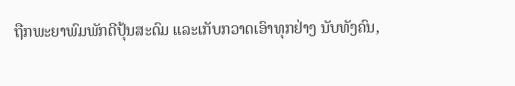ຖືກພະຍາພົມພັກດີປຸ້ນສະດົມ ແລະເກັບກວາດເອົາທຸກຢ່າງ ນັບທັງຄົນ,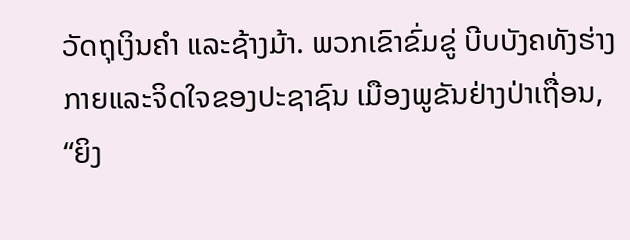ວັດຖຸເງິນຄຳ ແລະຊ້າງມ້າ. ພວກເຂົາຂົ່ມຂູ່ ບີບບັງຄທັງຮ່າງກາຍແລະຈິດໃຈຂອງປະຊາຊົນ ເມືອງພູຂັນຢ່າງປ່າເຖື່ອນ, “ຍິງ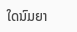ໃດນົມຍາ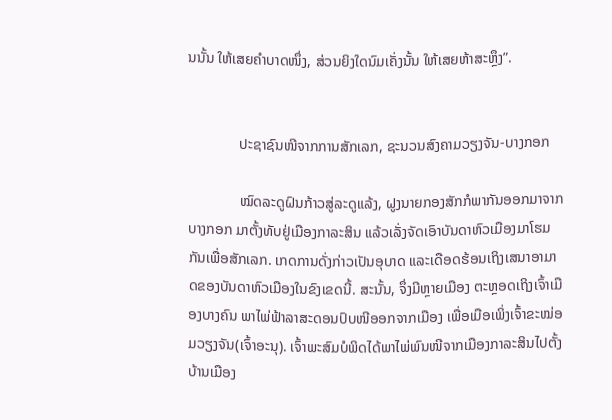ນນັ້ນ ໃຫ້ເສຍຄຳບາດໜຶ່ງ, ສ່ວນຍິງໃດນົມເຄັ່ງນັ້ນ ໃຫ້ເສຍຫ້າສະຫຼຶງ”.


              ປະຊາຊົນໜີຈາກການສັກເລກ, ຊະນວນສົງຄາມວຽງຈັນ-ບາງກອກ

              ໝົດລະດູຝົນກ້າວສູ່ລະດູແລ້ງ, ຝູງນາຍກອງສັກກໍພາກັນອອກມາຈາກບາງກອກ ມາຕັ້ງທັບຢູ່ເມືອງກາລະສິນ ແລ້ວເລັ່ງຈັດເອົາບັນດາຫົວເມືອງມາໂຮມກັນເພື່ອສັກເລກ. ເກດການດັ່ງກ່າວເປັນອຸບາດ ແລະເດືອດຮ້ອນເຖິງເສນາອາມາດຂອງບັນດາຫົວເມືອງໃນຂົງເຂດນີ້. ສະນັ້ນ, ຈຶ່ງມີຫຼາຍເມືອງ ຕະຫຼອດເຖິງເຈົ້າເມືອງບາງຄົນ ພາໄພ່ຟ້າລາສະດອນປົບໜີອອກຈາກເມືອງ ເພື່ອເມືອເພິ່ງເຈົ້າຂະໝ່ອມວຽງຈັນ(ເຈົ້າອະນຸ). ເຈົ້າພະສົມບໍພິດໄດ້ພາໄພ່ພົນໜີຈາກເມືອງກາລະສິນໄປຕັ້ງບ້ານເມືອງ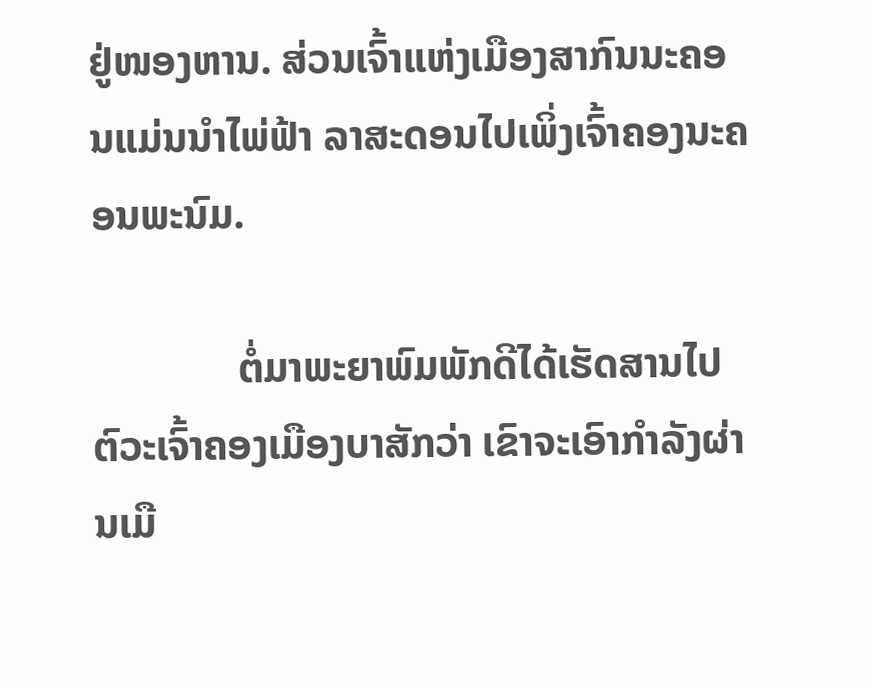ຢູ່ໜອງຫານ. ສ່ວນເຈົ້າແຫ່ງເມືອງສາກົນນະຄອນແມ່ນນຳໄພ່ຟ້າ ລາສະດອນໄປເພິ່ງເຈົ້າຄອງນະຄອນພະນົມ.

              ຕໍ່ມາພະຍາພົມພັກດີໄດ້ເຮັດສານໄປຕົວະເຈົ້າຄອງເມືອງບາສັກວ່າ ເຂົາຈະເອົາກຳລັງຜ່ານເມື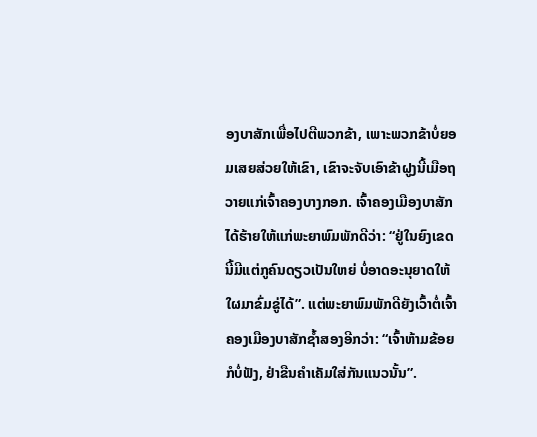ອງບາສັກເພື່ອໄປຕີພວກຂ້າ, ເພາະພວກຂ້າບໍ່ຍອມເສຍສ່ວຍໃຫ້ເຂົາ, ເຂົາຈະຈັບເອົາຂ້າຝູງນີ້ເມືອຖວາຍແກ່ເຈົ້າຄອງບາງກອກ. ເຈົ້າຄອງເມືອງບາສັກໄດ້ຮ້າຍໃຫ້ແກ່ພະຍາພົມພັກດີວ່າ: “ຢູ່ໃນຍົງເຂດນີ້ມີແຕ່ກູຄົນດຽວເປັນໃຫຍ່ ບໍ່ອາດອະນຸຍາດໃຫ້ໃຜມາຂົ່ມຂູ່ໄດ້”. ແຕ່ພະຍາພົມພັກດີຍັງເວົ້າຕໍ່ເຈົ້າຄອງເມືອງບາສັກຊ້ຳສອງອີກວ່າ: “ເຈົ້າຫ້າມຂ້ອຍກໍບໍ່ຟັງ, ຢ່າຂືນຄຳເຄັມໃສ່ກັນແນວນັ້ນ”.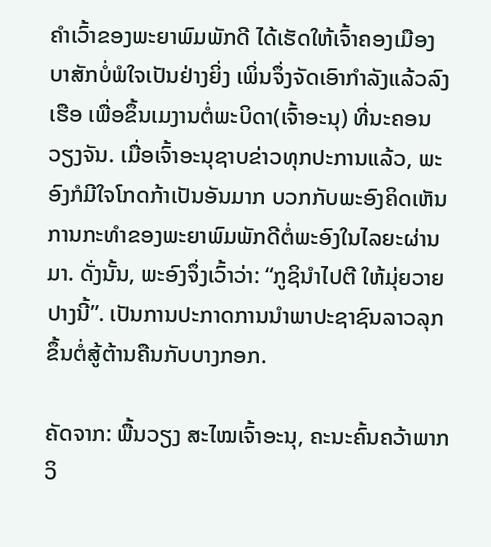ຄຳເວົ້າຂອງພະຍາພົມພັກດີ ໄດ້ເຮັດໃຫ້ເຈົ້າຄອງເມືອງບາສັກບໍ່ພໍໃຈເປັນຢ່າງຍິ່ງ ເພິ່ນຈຶ່ງຈັດເອົາກຳລັງແລ້ວລົງເຮືອ ເພື່ອຂຶ້ນເມງານຕໍ່ພະບິດາ(ເຈົ້າອະນຸ) ທີ່ນະຄອນວຽງຈັນ. ເມື່ອເຈົ້າອະນຸຊາບຂ່າວທຸກປະການແລ້ວ, ພະອົງກໍມີໃຈໂກດກ້າເປັນອັນມາກ ບວກກັບພະອົງຄິດເຫັນການກະທຳຂອງພະຍາພົມພັກດີຕໍ່ພະອົງໃນໄລຍະຜ່ານມາ. ດັ່ງນັ້ນ, ພະອົງຈຶ່ງເວົ້າວ່າ: “ກູຊິນຳໄປຕີ ໃຫ້ມຸ່ຍວາຍປາງນີ້”. ເປັນການປະກາດການນຳພາປະຊາຊົນລາວລຸກຂຶ້ນຕໍ່ສູ້ຕ້ານຄືນກັບບາງກອກ.

ຄັດຈາກ: ພື້ນວຽງ ສະໄໝເຈົ້າອະນຸ, ຄະນະຄົ້ນຄວ້າພາກວິ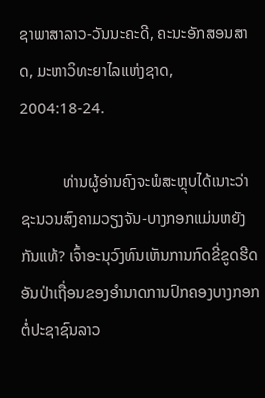ຊາພາສາລາວ-ວັນນະຄະດີ, ຄະນະອັກສອນສາດ, ມະຫາວິທະຍາໄລແຫ່ງຊາດ, 2004:18-24.

           ທ່ານຜູ້ອ່ານຄົງຈະພໍສະຫຼຸບໄດ້ເນາະວ່າ ຊະນວນສົງຄາມວຽງຈັນ-ບາງກອກແມ່ນຫຍັງກັນແທ້? ເຈົ້າອະນຸວົງທົນເຫັນການກົດຂີ່ຂູດຮີດອັນປ່າເຖື່ອນຂອງອຳນາດການປົກຄອງບາງກອກຕໍ່ປະຊາຊົນລາວ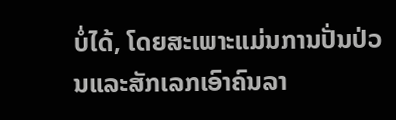ບໍ່ໄດ້, ໂດຍສະເພາະແມ່ນການປັ່ນປ່ວນແລະສັກເລກເອົາຄົນລາ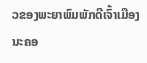ວຂອງພະຍາພົມພັກດີເຈົ້າເມືອງນະຄອ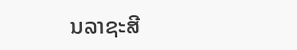ນລາຊະສີ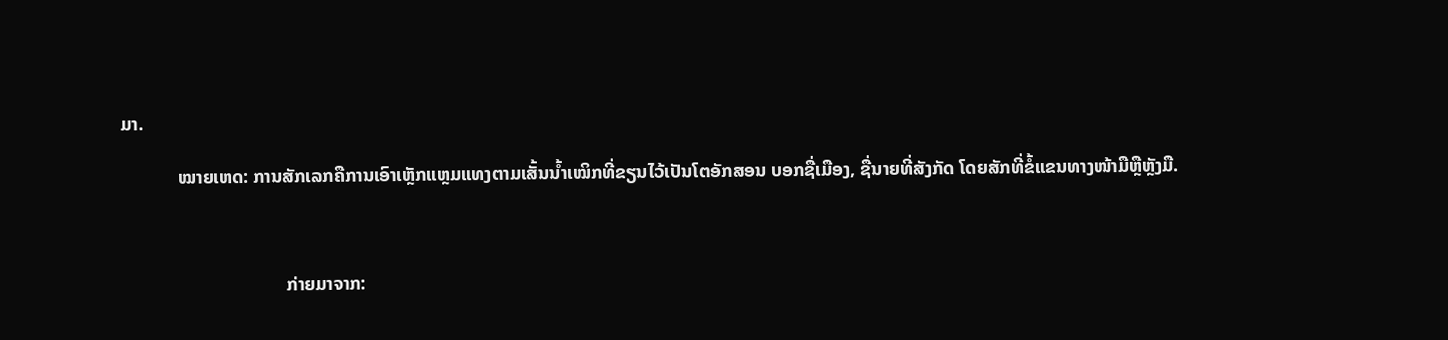ມາ.

            ໝາຍເຫດ: ການສັກເລກຄືການເອົາເຫຼັກແຫຼມແທງຕາມເສັ້ນນ້ຳເໝິກທີ່ຂຽນໄວ້ເປັນໂຕອັກສອນ ບອກຊື່ເມືອງ, ຊື່ນາຍທີ່ສັງກັດ ໂດຍສັກທີ່ຂໍ້ແຂນທາງໜ້າມືຫຼືຫຼັງມື.



                                   ກ່າຍມາຈາກ: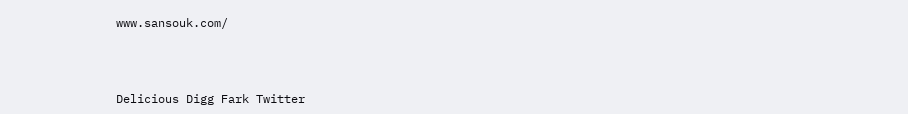www.sansouk.com/



Delicious Digg Fark Twitter